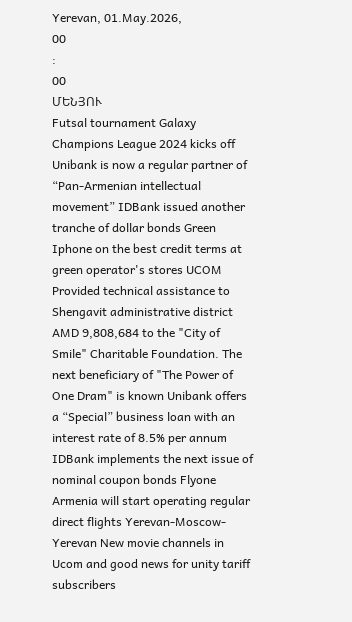Yerevan, 01.May.2026,
00
:
00
ՄԵՆՅՈՒ
Futsal tournament Galaxy Champions League 2024 kicks off Unibank is now a regular partner of “Pan-Armenian intellectual movement” IDBank issued another tranche of dollar bonds Green Iphone on the best credit terms at green operator's stores UCOM Provided technical assistance to Shengavit administrative district AMD 9,808,684 to the "City of Smile" Charitable Foundation. The next beneficiary of "The Power of One Dram" is known Unibank offers a “Special” business loan with an interest rate of 8.5% per annum IDBank implements the next issue of nominal coupon bonds Flyone Armenia will start operating regular direct flights Yerevan-Moscow-Yerevan New movie channels in Ucom and good news for unity tariff subscribers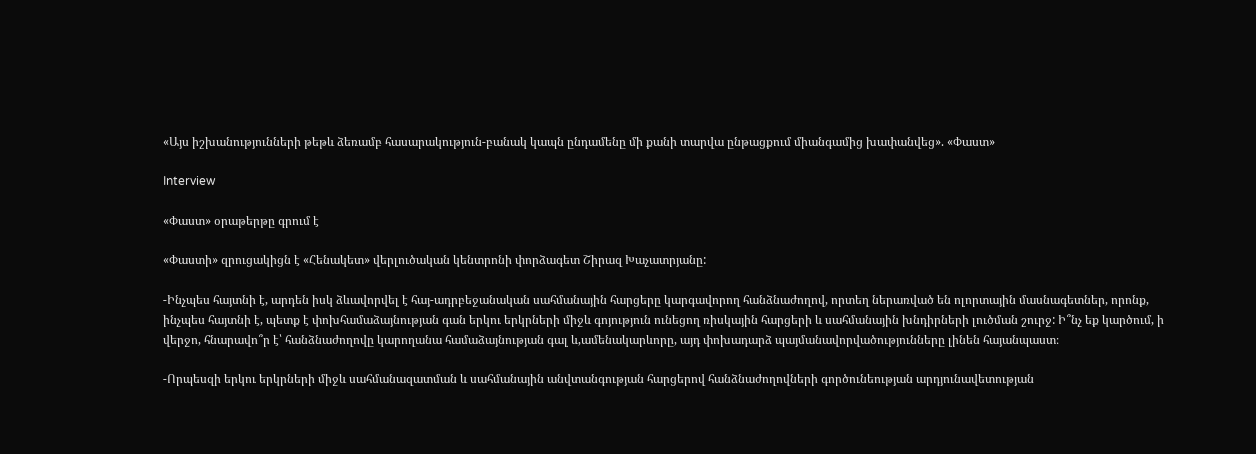«Այս իշխանությունների թեթև ձեռամբ հասարակություն-բանակ կապն ընդամենը մի քանի տարվա ընթացքում միանգամից խափանվեց». «Փաստ»

Interview

«Փաստ» օրաթերթը գրում է

«Փաստի» զրուցակիցն է «Հենակետ» վերլուծական կենտրոնի փորձագետ Շիրազ Խաչատրյանը:

-Ինչպես հայտնի է, արդեն իսկ ձևավորվել է հայ-ադրբեջանական սահմանային հարցերը կարգավորող հանձնաժողով, որտեղ ներառված են ոլորտային մասնագետներ, որոնք, ինչպես հայտնի է, պետք է փոխհամաձայնության գան երկու երկրների միջև գոյություն ունեցող ռիսկային հարցերի և սահմանային խնդիրների լուծման շուրջ: Ի՞նչ եք կարծում, ի վերջո, հնարավո՞ր է՝ հանձնաժողովը կարողանա համաձայնության գալ և,ամենակարևորը, այդ փոխադարձ պայմանավորվածությունները լինեն հայանպաստ։

-Որպեսզի երկու երկրների միջև սահմանազատման և սահմանային անվտանգության հարցերով հանձնաժողովների գործունեության արդյունավետության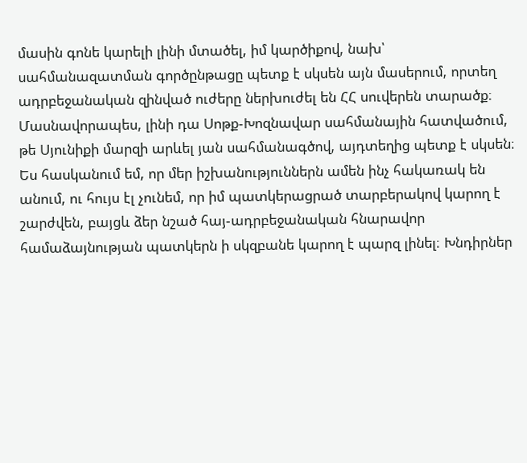մասին գոնե կարելի լինի մտածել, իմ կարծիքով, նախ՝ սահմանազատման գործընթացը պետք է սկսեն այն մասերում, որտեղ ադրբեջանական զինված ուժերը ներխուժել են ՀՀ սուվերեն տարածք։ Մասնավորապես, լինի դա Սոթք-Խոզնավար սահմանային հատվածում, թե Սյունիքի մարզի արևել յան սահմանագծով, այդտեղից պետք է սկսեն։ Ես հասկանում եմ, որ մեր իշխանություններն ամեն ինչ հակառակ են անում, ու հույս էլ չունեմ, որ իմ պատկերացրած տարբերակով կարող է շարժվեն, բայցև ձեր նշած հայ-ադրբեջանական հնարավոր համաձայնության պատկերն ի սկզբանե կարող է պարզ լինել։ Խնդիրներ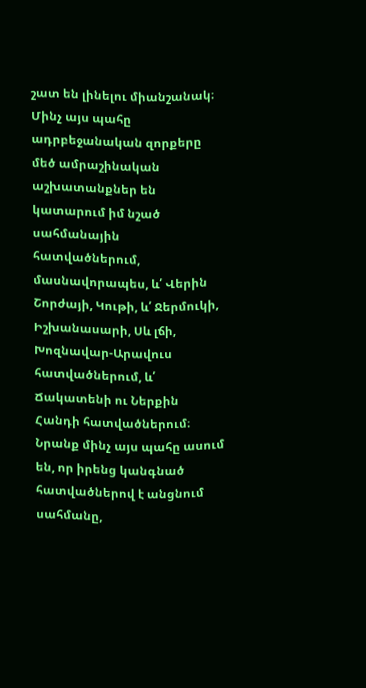շատ են լինելու միանշանակ։ Մինչ այս պահը ադրբեջանական զորքերը մեծ ամրաշինական աշխատանքներ են կատարում իմ նշած սահմանային հատվածներում, մասնավորապես, և՛ Վերին Շորժայի, Կութի, և՛ Ջերմուկի, Իշխանասարի, Սև լճի, Խոզնավար-Արավուս հատվածներում, և՛ Ճակատենի ու Ներքին Հանդի հատվածներում։ Նրանք մինչ այս պահը ասում են, որ իրենց կանգնած հատվածներով է անցնում սահմանը,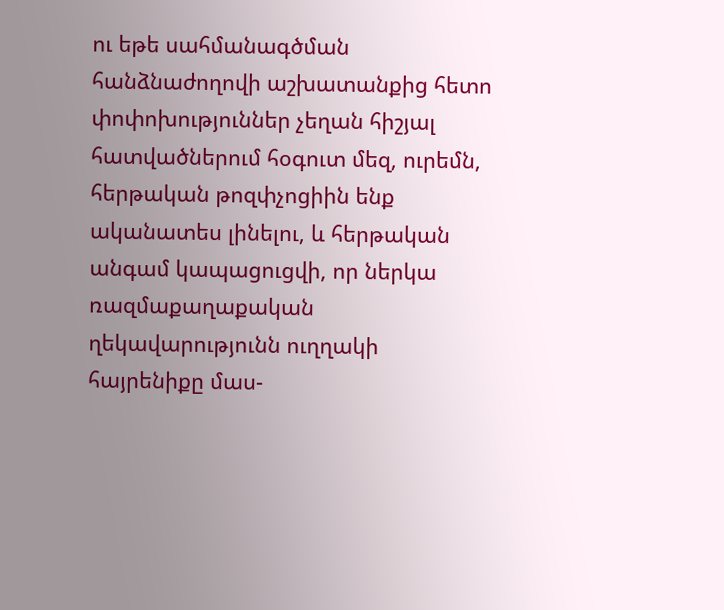ու եթե սահմանագծման հանձնաժողովի աշխատանքից հետո փոփոխություններ չեղան հիշյալ հատվածներում հօգուտ մեզ, ուրեմն, հերթական թոզփչոցիին ենք ականատես լինելու, և հերթական անգամ կապացուցվի, որ ներկա ռազմաքաղաքական ղեկավարությունն ուղղակի հայրենիքը մաս-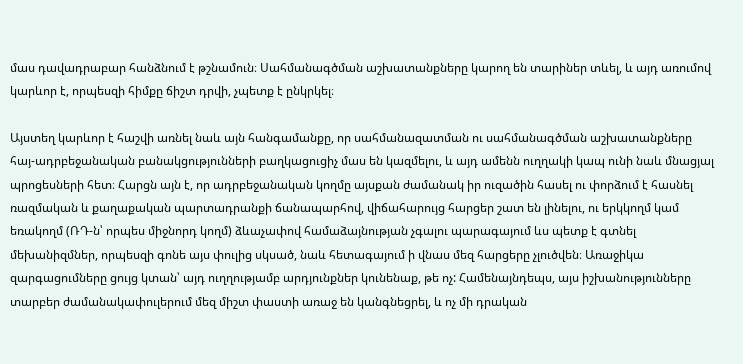մաս դավադրաբար հանձնում է թշնամուն։ Սահմանագծման աշխատանքները կարող են տարիներ տևել, և այդ առումով կարևոր է, որպեսզի հիմքը ճիշտ դրվի, չպետք է ընկրկել։

Այստեղ կարևոր է հաշվի առնել նաև այն հանգամանքը, որ սահմանազատման ու սահմանագծման աշխատանքները հայ-ադրբեջանական բանակցությունների բաղկացուցիչ մաս են կազմելու, և այդ ամենն ուղղակի կապ ունի նաև մնացյալ պրոցեսների հետ։ Հարցն այն է, որ ադրբեջանական կողմը այսքան ժամանակ իր ուզածին հասել ու փորձում է հասնել ռազմական և քաղաքական պարտադրանքի ճանապարհով, վիճահարույց հարցեր շատ են լինելու, ու երկկողմ կամ եռակողմ (ՌԴ-ն՝ որպես միջնորդ կողմ) ձևաչափով համաձայնության չգալու պարագայում ևս պետք է գտնել մեխանիզմներ, որպեսզի գոնե այս փուլից սկսած, նաև հետագայում ի վնաս մեզ հարցերը չլուծվեն։ Առաջիկա զարգացումները ցույց կտան՝ այդ ուղղությամբ արդյունքներ կունենաք, թե ոչ: Համենայնդեպս, այս իշխանությունները տարբեր ժամանակափուլերում մեզ միշտ փաստի առաջ են կանգնեցրել, և ոչ մի դրական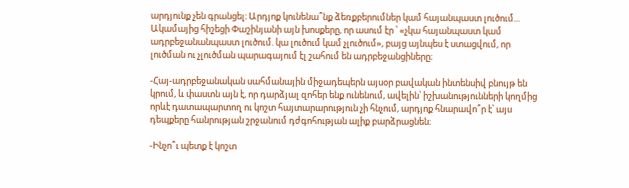արդյունք չեն գրանցել։ Արդյոք կունենա՞նք ձեռքբերումներ կամ հայանպաստ լուծում... Ակամայից հիշեցի Փաշինյանի այն խոսքերը, որ ասում էր ՝ «չկա հայանպաստ կամ ադրբեջանանպաստ լուծում. կա լուծում կամ չլուծում», բայց այնպես է ստացվում, որ լուծման ու չլուծման պարագայում էլ շահում են ադրբեջանցիները։

-Հայ-ադրբեջանական սահմանային միջադեպերն այսօր բավական ինտենսիվ բնույթ են կրում, և փաստն այն է, որ դարձյալ զոհեր ենք ունենում, ավելին՝ իշխանությունների կողմից որևէ դատապարտող ու կոշտ հայտարարություն չի հնչում, արդյոք հնարավո՞ր է՝ այս դեպքերը հանրության շրջանում դժգոհության ալիք բարձրացնեն։

-Ինչո՞ւ պետք է կոշտ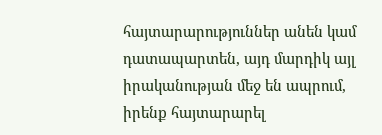հայտարարություններ անեն կամ դատապարտեն, այդ մարդիկ այլ իրականության մեջ են ապրում, իրենք հայտարարել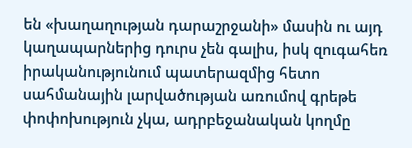են «խաղաղության դարաշրջանի» մասին ու այդ կաղապարներից դուրս չեն գալիս, իսկ զուգահեռ իրականությունում պատերազմից հետո սահմանային լարվածության առումով գրեթե փոփոխություն չկա, ադրբեջանական կողմը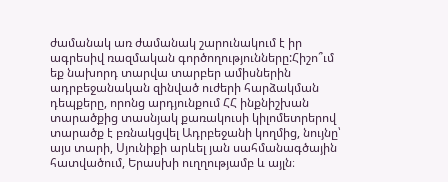ժամանակ առ ժամանակ շարունակում է իր ագրեսիվ ռազմական գործողությունները:Հիշո՞ւմ եք նախորդ տարվա տարբեր ամիսներին ադրբեջանական զինված ուժերի հարձակման դեպքերը, որոնց արդյունքում ՀՀ ինքնիշխան տարածքից տասնյակ քառակուսի կիլոմետրերով տարածք է բռնակցվել Ադրբեջանի կողմից, նույնը՝ այս տարի, Սյունիքի արևել յան սահմանագծային հատվածում, Երասխի ուղղությամբ և այլն։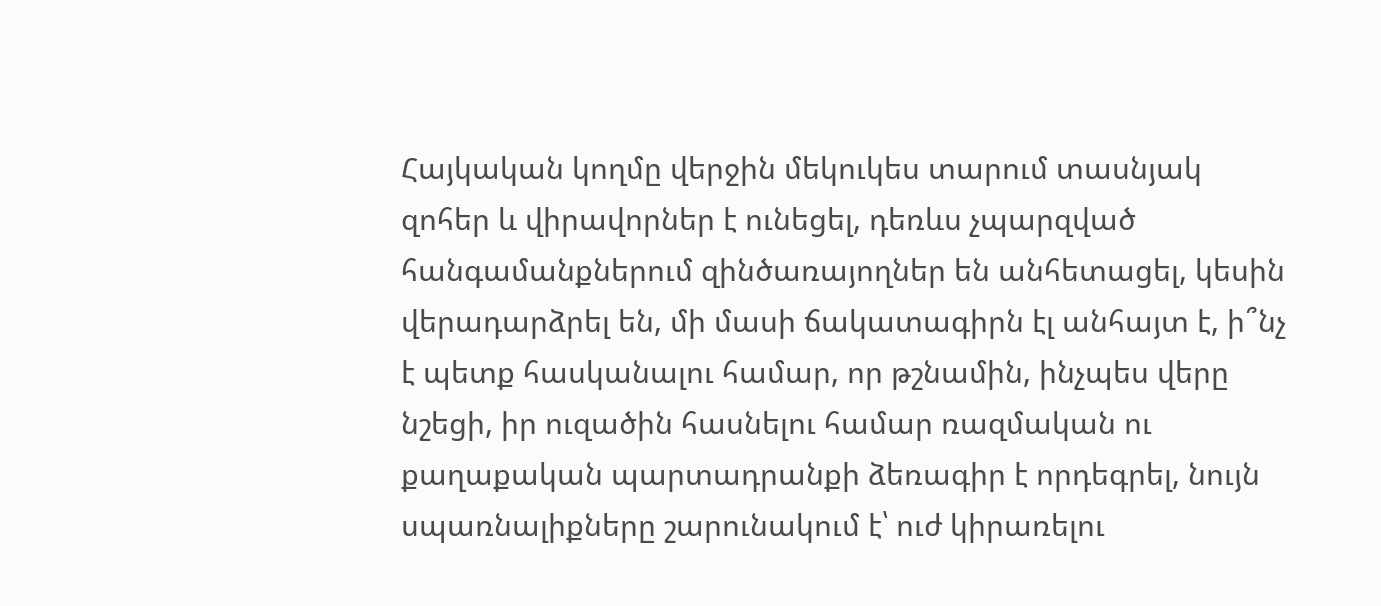Հայկական կողմը վերջին մեկուկես տարում տասնյակ զոհեր և վիրավորներ է ունեցել, դեռևս չպարզված հանգամանքներում զինծառայողներ են անհետացել, կեսին վերադարձրել են, մի մասի ճակատագիրն էլ անհայտ է, ի՞նչ է պետք հասկանալու համար, որ թշնամին, ինչպես վերը նշեցի, իր ուզածին հասնելու համար ռազմական ու քաղաքական պարտադրանքի ձեռագիր է որդեգրել, նույն սպառնալիքները շարունակում է՝ ուժ կիրառելու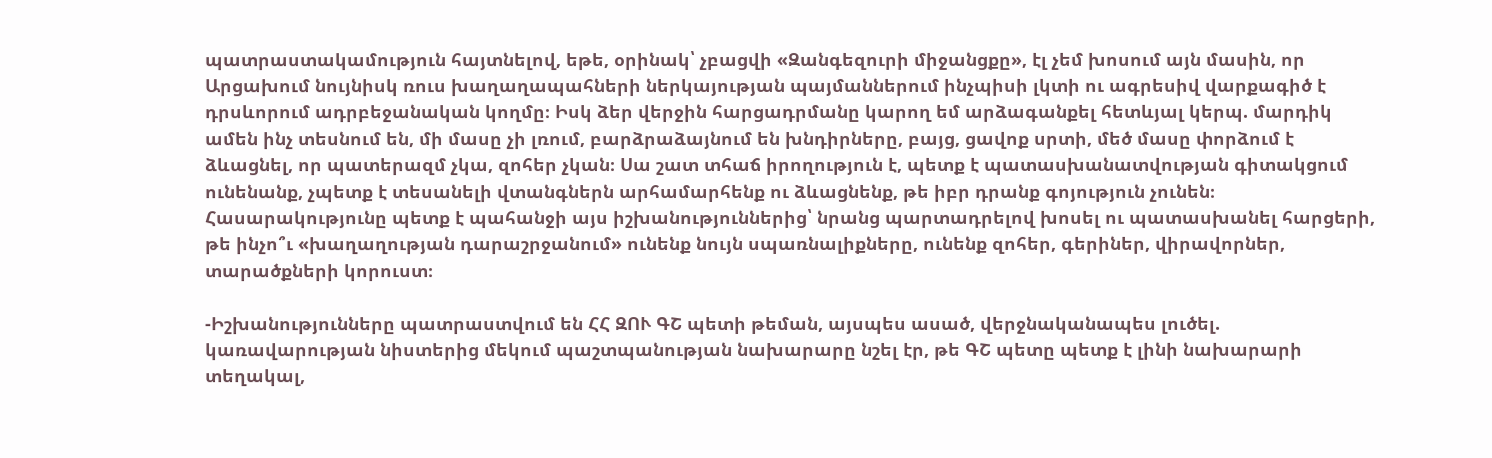պատրաստակամություն հայտնելով, եթե, օրինակ՝ չբացվի «Զանգեզուրի միջանցքը», էլ չեմ խոսում այն մասին, որ Արցախում նույնիսկ ռուս խաղաղապահների ներկայության պայմաններում ինչպիսի լկտի ու ագրեսիվ վարքագիծ է դրսևորում ադրբեջանական կողմը։ Իսկ ձեր վերջին հարցադրմանը կարող եմ արձագանքել հետևյալ կերպ. մարդիկ ամեն ինչ տեսնում են, մի մասը չի լռում, բարձրաձայնում են խնդիրները, բայց, ցավոք սրտի, մեծ մասը փորձում է ձևացնել, որ պատերազմ չկա, զոհեր չկան։ Սա շատ տհաճ իրողություն է, պետք է պատասխանատվության գիտակցում ունենանք, չպետք է տեսանելի վտանգներն արհամարհենք ու ձևացնենք, թե իբր դրանք գոյություն չունեն։ Հասարակությունը պետք է պահանջի այս իշխանություններից՝ նրանց պարտադրելով խոսել ու պատասխանել հարցերի, թե ինչո՞ւ «խաղաղության դարաշրջանում» ունենք նույն սպառնալիքները, ունենք զոհեր, գերիներ, վիրավորներ, տարածքների կորուստ։

-Իշխանությունները պատրաստվում են ՀՀ ԶՈՒ ԳՇ պետի թեման, այսպես ասած, վերջնականապես լուծել. կառավարության նիստերից մեկում պաշտպանության նախարարը նշել էր, թե ԳՇ պետը պետք է լինի նախարարի տեղակալ,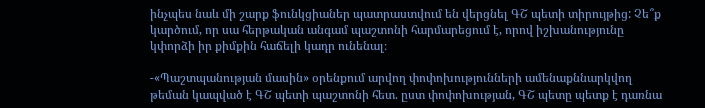ինչպես նաև մի շարք ֆունկցիաներ պատրաստվում են վերցնել ԳՇ պետի տիրույթից: Չե՞ք կարծում, որ սա հերթական անգամ պաշտոնի հարմարեցում է, որով իշխանությունը կփորձի իր քիմքին հաճելի կադր ունենալ։

-«Պաշտպանության մասին» օրենքում արվող փոփոխությունների ամենաքննարկվող թեման կապված է ԳՇ պետի պաշտոնի հետ. ըստ փոփոխության, ԳՇ պետը պետք է դառնա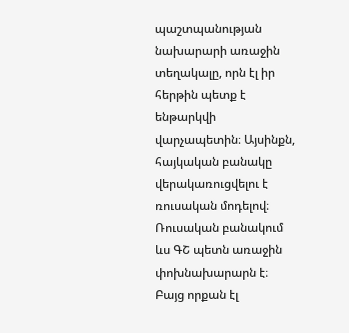պաշտպանության նախարարի առաջին տեղակալը, որն էլ իր հերթին պետք է ենթարկվի վարչապետին։ Այսինքն, հայկական բանակը վերակառուցվելու է ռուսական մոդելով։ Ռուսական բանակում ևս ԳՇ պետն առաջին փոխնախարարն է։ Բայց որքան էլ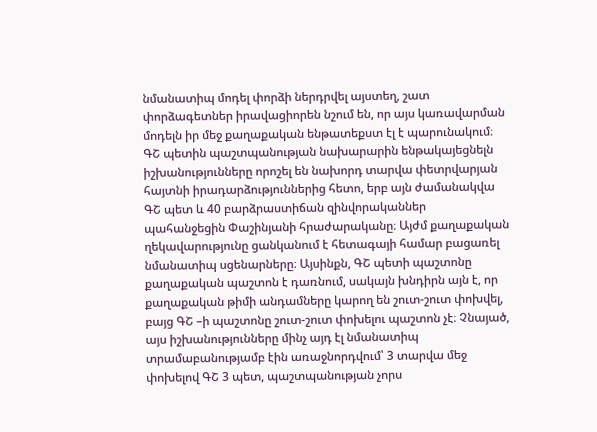նմանատիպ մոդել փորձի ներդրվել այստեղ, շատ փորձագետներ իրավացիորեն նշում են, որ այս կառավարման մոդելն իր մեջ քաղաքական ենթատեքստ էլ է պարունակում։ ԳՇ պետին պաշտպանության նախարարին ենթակայեցնելն իշխանությունները որոշել են նախորդ տարվա փետրվարյան հայտնի իրադարձություններից հետո, երբ այն ժամանակվա ԳՇ պետ և 40 բարձրաստիճան զինվորականներ պահանջեցին Փաշինյանի հրաժարականը։ Այժմ քաղաքական ղեկավարությունը ցանկանում է հետագայի համար բացառել նմանատիպ սցենարները։ Այսինքն, ԳՇ պետի պաշտոնը քաղաքական պաշտոն է դառնում, սակայն խնդիրն այն է, որ քաղաքական թիմի անդամները կարող են շուտ-շուտ փոխվել, բայց ԳՇ –ի պաշտոնը շուտ-շուտ փոխելու պաշտոն չէ։ Չնայած, այս իշխանությունները մինչ այդ էլ նմանատիպ տրամաբանությամբ էին առաջնորդվում՝ 3 տարվա մեջ փոխելով ԳՇ 3 պետ, պաշտպանության չորս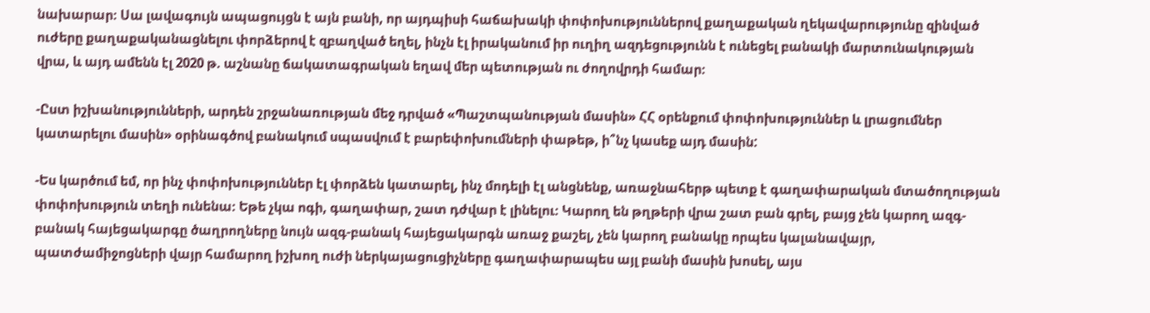նախարար։ Սա լավագույն ապացույցն է այն բանի, որ այդպիսի հաճախակի փոփոխություններով քաղաքական ղեկավարությունը զինված ուժերը քաղաքականացնելու փորձերով է զբաղված եղել, ինչն էլ իրականում իր ուղիղ ազդեցությունն է ունեցել բանակի մարտունակության վրա, և այդ ամենն էլ 2020 թ. աշնանը ճակատագրական եղավ մեր պետության ու ժողովրդի համար։

-Ըստ իշխանությունների, արդեն շրջանառության մեջ դրված «Պաշտպանության մասին» ՀՀ օրենքում փոփոխություններ և լրացումներ կատարելու մասին» օրինագծով բանակում սպասվում է բարեփոխումների փաթեթ, ի՞նչ կասեք այդ մասին:

-Ես կարծում եմ, որ ինչ փոփոխություններ էլ փորձեն կատարել, ինչ մոդելի էլ անցնենք, առաջնահերթ պետք է գաղափարական մտածողության փոփոխություն տեղի ունենա։ Եթե չկա ոգի, գաղափար, շատ դժվար է լինելու։ Կարող են թղթերի վրա շատ բան գրել, բայց չեն կարող ազգ-բանակ հայեցակարգը ծաղրողները նույն ազգ-բանակ հայեցակարգն առաջ քաշել, չեն կարող բանակը որպես կալանավայր, պատժամիջոցների վայր համարող իշխող ուժի ներկայացուցիչները գաղափարապես այլ բանի մասին խոսել, այս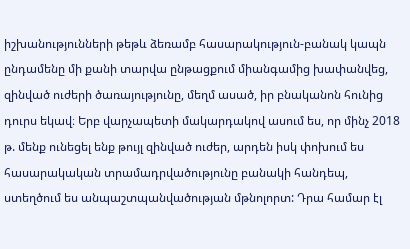իշխանությունների թեթև ձեռամբ հասարակություն-բանակ կապն ընդամենը մի քանի տարվա ընթացքում միանգամից խափանվեց, զինված ուժերի ծառայությունը, մեղմ ասած, իր բնականոն հունից դուրս եկավ։ Երբ վարչապետի մակարդակով ասում ես, որ մինչ 2018 թ. մենք ունեցել ենք թույլ զինված ուժեր, արդեն իսկ փոխում ես հասարակական տրամադրվածությունը բանակի հանդեպ, ստեղծում ես անպաշտպանվածության մթնոլորտ: Դրա համար էլ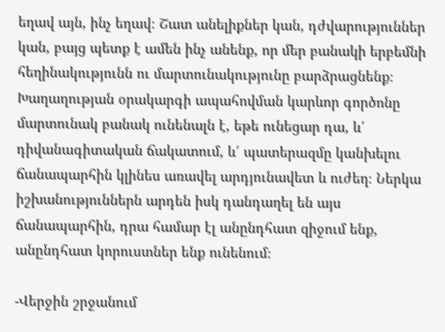եղավ այն, ինչ եղավ։ Շատ անելիքներ կան, դժվարություններ կան, բայց պետք է ամեն ինչ անենք, որ մեր բանակի երբեմնի հեղինակությունն ու մարտունակությունը բարձրացնենք։ Խաղաղության օրակարգի ապահովման կարևոր գործոնը մարտունակ բանակ ունենալն է, եթե ունեցար դա, և՛ դիվանագիտական ճակատում, և՛ պատերազմը կանխելու ճանապարհին կլինես առավել արդյունավետ և ուժեղ։ Ներկա իշխանություններն արդեն իսկ դանդաղել են այս ճանապարհին, դրա համար էլ անընդհատ զիջում ենք, անընդհատ կորուստներ ենք ունենում։

-Վերջին շրջանում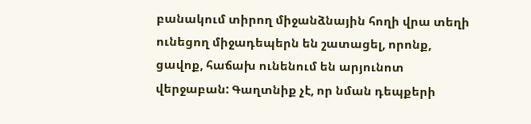բանակում տիրող միջանձնային հողի վրա տեղի ունեցող միջադեպերն են շատացել, որոնք, ցավոք, հաճախ ունենում են արյունոտ վերջաբան: Գաղտնիք չէ, որ նման դեպքերի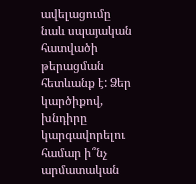ավելացումը նաև սպայական հատվածի թերացման հետևանք է: Ձեր կարծիքով, խնդիրը կարգավորելու համար ի՞նչ արմատական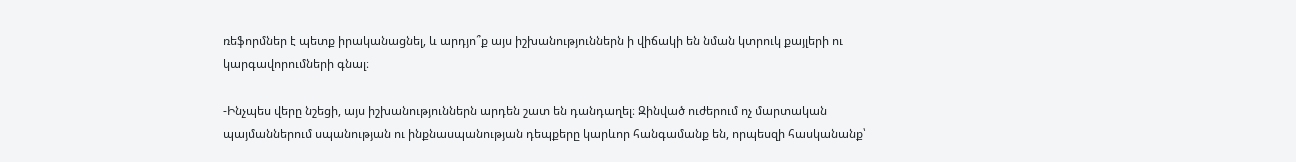ռեֆորմներ է պետք իրականացնել, և արդյո՞ք այս իշխանություններն ի վիճակի են նման կտրուկ քայլերի ու կարգավորումների գնալ։

-Ինչպես վերը նշեցի, այս իշխանություններն արդեն շատ են դանդաղել։ Զինված ուժերում ոչ մարտական պայմաններում սպանության ու ինքնասպանության դեպքերը կարևոր հանգամանք են, որպեսզի հասկանանք՝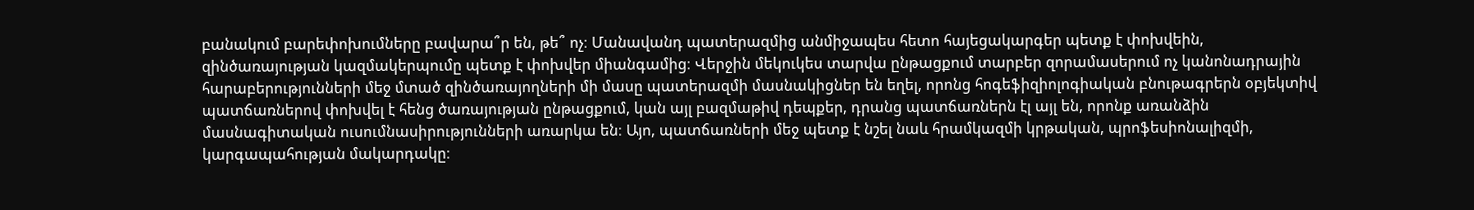բանակում բարեփոխումները բավարա՞ր են, թե՞ ոչ։ Մանավանդ պատերազմից անմիջապես հետո հայեցակարգեր պետք է փոխվեին, զինծառայության կազմակերպումը պետք է փոխվեր միանգամից։ Վերջին մեկուկես տարվա ընթացքում տարբեր զորամասերում ոչ կանոնադրային հարաբերությունների մեջ մտած զինծառայողների մի մասը պատերազմի մասնակիցներ են եղել, որոնց հոգեֆիզիոլոգիական բնութագրերն օբյեկտիվ պատճառներով փոխվել է հենց ծառայության ընթացքում, կան այլ բազմաթիվ դեպքեր, դրանց պատճառներն էլ այլ են, որոնք առանձին մասնագիտական ուսումնասիրությունների առարկա են։ Այո, պատճառների մեջ պետք է նշել նաև հրամկազմի կրթական, պրոֆեսիոնալիզմի, կարգապահության մակարդակը։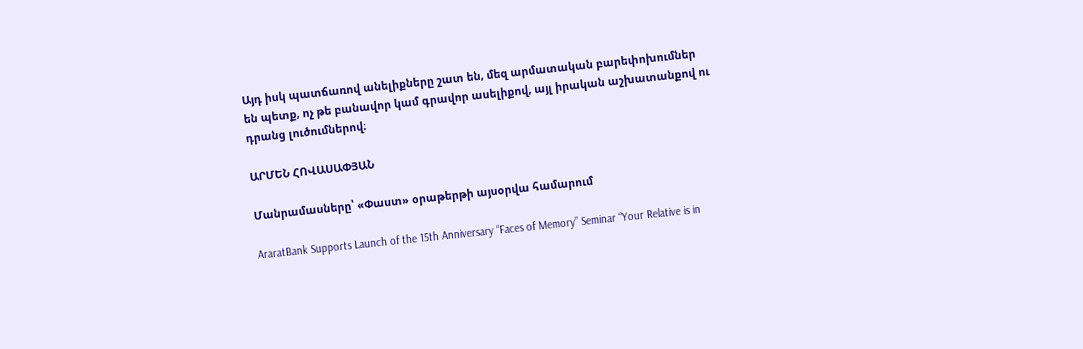Այդ իսկ պատճառով անելիքները շատ են, մեզ արմատական բարեփոխումներ են պետք, ոչ թե բանավոր կամ գրավոր ասելիքով, այլ իրական աշխատանքով ու դրանց լուծումներով։

ԱՐՄԵՆ ՀՈՎԱՍԱՓՅԱՆ

Մանրամասները՝ «Փաստ» օրաթերթի այսօրվա համարում

AraratBank Supports Launch of the 15th Anniversary “Faces of Memory” Seminar “Your Relative is in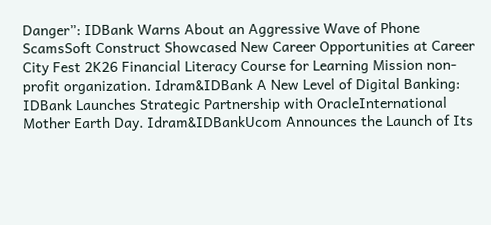Danger”: IDBank Warns About an Aggressive Wave of Phone ScamsSoft Construct Showcased New Career Opportunities at Career City Fest 2K26 Financial Literacy Course for Learning Mission non-profit organization. Idram&IDBank A New Level of Digital Banking: IDBank Launches Strategic Partnership with OracleInternational Mother Earth Day. Idram&IDBankUcom Announces the Launch of Its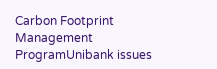Carbon Footprint Management ProgramUnibank issues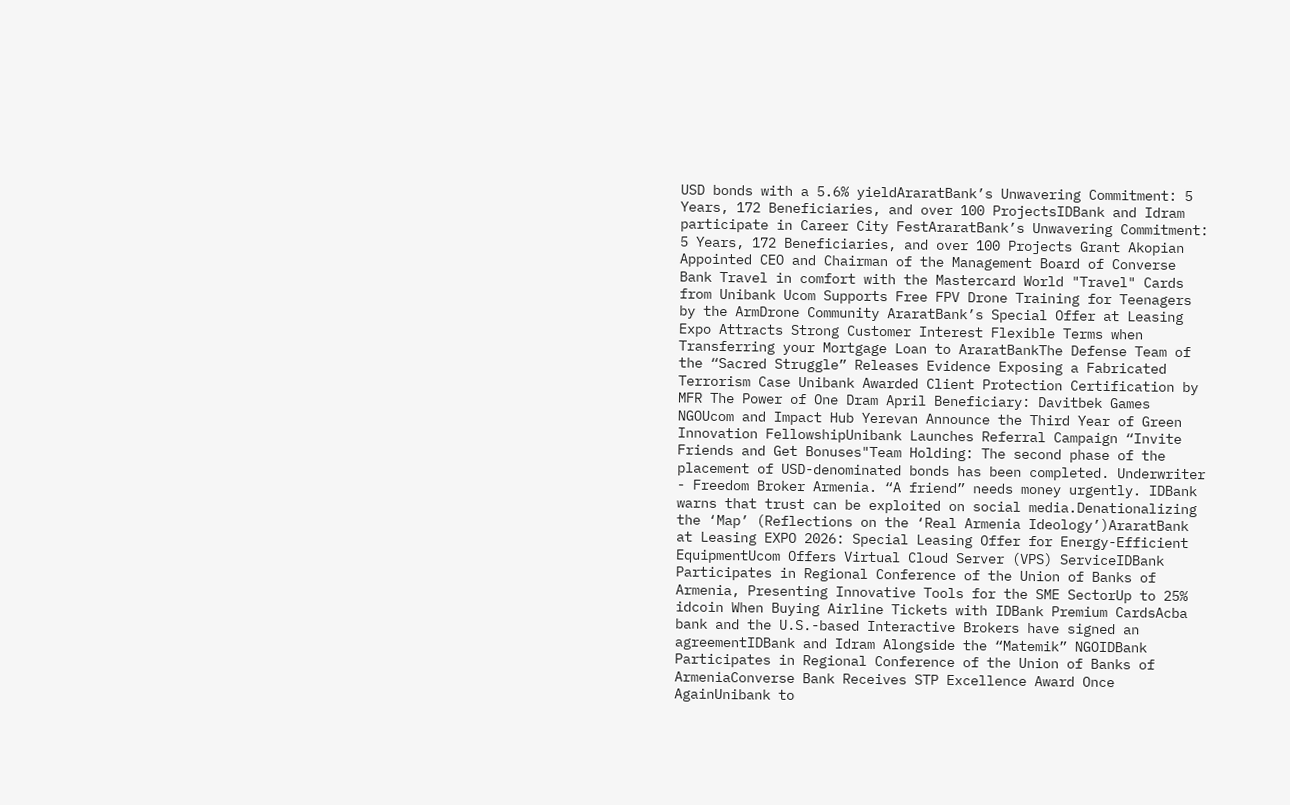USD bonds with a 5.6% yieldAraratBank’s Unwavering Commitment: 5 Years, 172 Beneficiaries, and over 100 ProjectsIDBank and Idram participate in Career City FestAraratBank’s Unwavering Commitment: 5 Years, 172 Beneficiaries, and over 100 Projects Grant Akopian Appointed CEO and Chairman of the Management Board of Converse Bank Travel in comfort with the Mastercard World "Travel" Cards from Unibank Ucom Supports Free FPV Drone Training for Teenagers by the ArmDrone Community AraratBank’s Special Offer at Leasing Expo Attracts Strong Customer Interest Flexible Terms when Transferring your Mortgage Loan to AraratBankThe Defense Team of the “Sacred Struggle” Releases Evidence Exposing a Fabricated Terrorism Case Unibank Awarded Client Protection Certification by MFR The Power of One Dram April Beneficiary: Davitbek Games NGOUcom and Impact Hub Yerevan Announce the Third Year of Green Innovation FellowshipUnibank Launches Referral Campaign “Invite Friends and Get Bonuses"Team Holding: The second phase of the placement of USD-denominated bonds has been completed. Underwriter - Freedom Broker Armenia. “A friend” needs money urgently. IDBank warns that trust can be exploited on social media.Denationalizing the ‘Map’ (Reflections on the ‘Real Armenia Ideology’)AraratBank at Leasing EXPO 2026: Special Leasing Offer for Energy-Efficient EquipmentUcom Offers Virtual Cloud Server (VPS) ServiceIDBank Participates in Regional Conference of the Union of Banks of Armenia, Presenting Innovative Tools for the SME SectorUp to 25% idcoin When Buying Airline Tickets with IDBank Premium CardsAcba bank and the U.S.-based Interactive Brokers have signed an agreementIDBank and Idram Alongside the “Matemik” NGOIDBank Participates in Regional Conference of the Union of Banks of ArmeniaConverse Bank Receives STP Excellence Award Once AgainUnibank to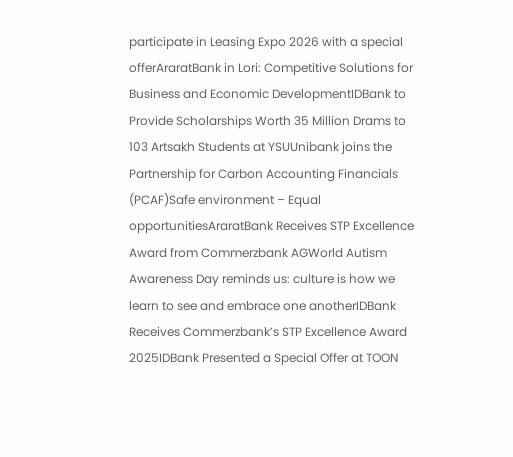participate in Leasing Expo 2026 with a special offerAraratBank in Lori: Competitive Solutions for Business and Economic DevelopmentIDBank to Provide Scholarships Worth 35 Million Drams to 103 Artsakh Students at YSUUnibank joins the Partnership for Carbon Accounting Financials (PCAF)Safe environment – Equal opportunitiesAraratBank Receives STP Excellence Award from Commerzbank AGWorld Autism Awareness Day reminds us: culture is how we learn to see and embrace one anotherIDBank Receives Commerzbank’s STP Excellence Award 2025IDBank Presented a Special Offer at TOON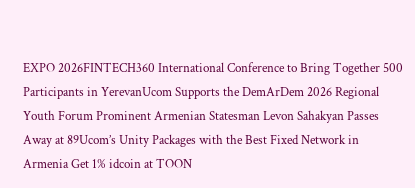EXPO 2026FINTECH360 International Conference to Bring Together 500 Participants in YerevanUcom Supports the DemArDem 2026 Regional Youth Forum Prominent Armenian Statesman Levon Sahakyan Passes Away at 89Ucom’s Unity Packages with the Best Fixed Network in Armenia Get 1% idcoin at TOON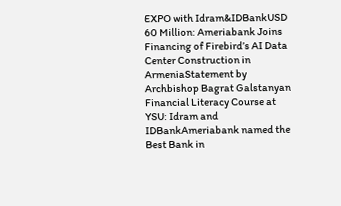EXPO with Idram&IDBankUSD 60 Million: Ameriabank Joins Financing of Firebird’s AI Data Center Construction in ArmeniaStatement by Archbishop Bagrat Galstanyan Financial Literacy Course at YSU: Idram and IDBankAmeriabank named the Best Bank in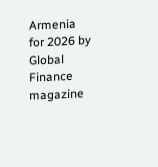Armenia for 2026 by Global Finance magazine